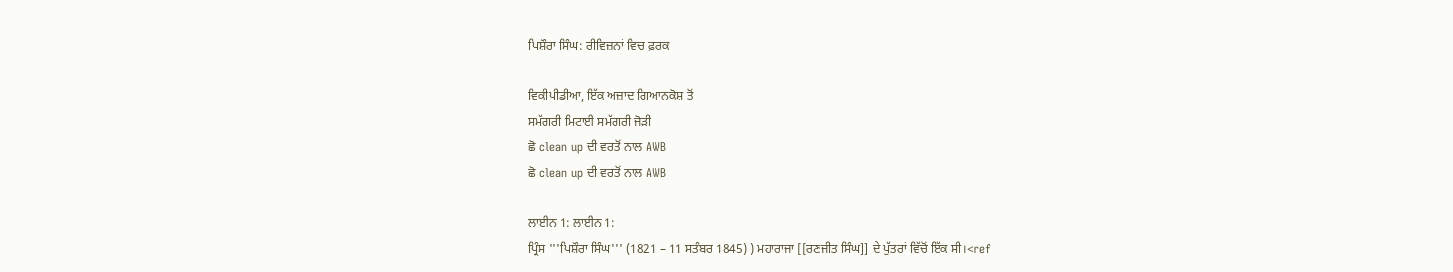ਪਿਸ਼ੌਰਾ ਸਿੰਘ: ਰੀਵਿਜ਼ਨਾਂ ਵਿਚ ਫ਼ਰਕ

ਵਿਕੀਪੀਡੀਆ, ਇੱਕ ਅਜ਼ਾਦ ਗਿਆਨਕੋਸ਼ ਤੋਂ
ਸਮੱਗਰੀ ਮਿਟਾਈ ਸਮੱਗਰੀ ਜੋੜੀ
ਛੋ clean up ਦੀ ਵਰਤੋਂ ਨਾਲ AWB
ਛੋ clean up ਦੀ ਵਰਤੋਂ ਨਾਲ AWB

ਲਾਈਨ 1: ਲਾਈਨ 1:
ਪ੍ਰਿੰਸ '''ਪਿਸ਼ੌਰਾ ਸਿੰਘ''' (1821 – 11 ਸਤੰਬਰ 1845) ) ਮਹਾਰਾਜਾ [[ਰਣਜੀਤ ਸਿੰਘ]] ਦੇ ਪੁੱਤਰਾਂ ਵਿੱਚੋਂ ਇੱਕ ਸੀ।<ref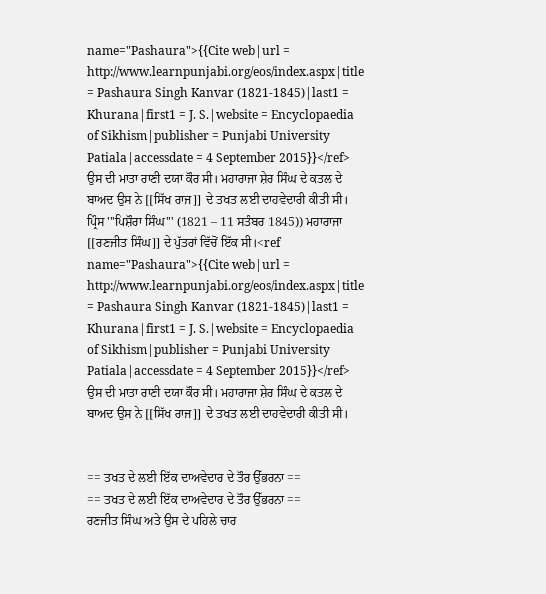name="Pashaura">{{Cite web|url = http://www.learnpunjabi.org/eos/index.aspx|title = Pashaura Singh Kanvar (1821-1845)|last1 = Khurana|first1 = J. S.|website = Encyclopaedia of Sikhism|publisher = Punjabi University Patiala|accessdate = 4 September 2015}}</ref> ਉਸ ਦੀ ਮਾਤਾ ਰਾਣੀ ਦਯਾ ਕੌਰ ਸੀ। ਮਹਾਰਾਜਾ ਸ਼ੇਰ ਸਿੰਘ ਦੇ ਕਤਲ ਦੇ ਬਾਅਦ ਉਸ ਨੇ [[ਸਿੱਖ ਰਾਜ]] ਦੇ ਤਖਤ ਲਈ ਦਾਹਵੇਦਾਰੀ ਕੀਤੀ ਸੀ।
ਪ੍ਰਿੰਸ '''ਪਿਸ਼ੌਰਾ ਸਿੰਘ''' (1821 – 11 ਸਤੰਬਰ 1845)) ਮਹਾਰਾਜਾ [[ਰਣਜੀਤ ਸਿੰਘ]] ਦੇ ਪੁੱਤਰਾਂ ਵਿੱਚੋਂ ਇੱਕ ਸੀ।<ref name="Pashaura">{{Cite web|url = http://www.learnpunjabi.org/eos/index.aspx|title = Pashaura Singh Kanvar (1821-1845)|last1 = Khurana|first1 = J. S.|website = Encyclopaedia of Sikhism|publisher = Punjabi University Patiala|accessdate = 4 September 2015}}</ref> ਉਸ ਦੀ ਮਾਤਾ ਰਾਣੀ ਦਯਾ ਕੌਰ ਸੀ। ਮਹਾਰਾਜਾ ਸ਼ੇਰ ਸਿੰਘ ਦੇ ਕਤਲ ਦੇ ਬਾਅਦ ਉਸ ਨੇ [[ਸਿੱਖ ਰਾਜ]] ਦੇ ਤਖਤ ਲਈ ਦਾਹਵੇਦਾਰੀ ਕੀਤੀ ਸੀ।


== ਤਖਤ ਦੇ ਲਈ ਇੱਕ ਦਾਅਵੇਦਾਰ ਦੇ ਤੌਰ ਉੱਭਰਨਾ ==
== ਤਖਤ ਦੇ ਲਈ ਇੱਕ ਦਾਅਵੇਦਾਰ ਦੇ ਤੌਰ ਉੱਭਰਨਾ ==
ਰਣਜੀਤ ਸਿੰਘ ਅਤੇ ਉਸ ਦੇ ਪਹਿਲੇ ਚਾਰ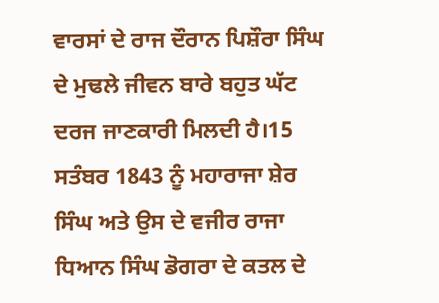ਵਾਰਸਾਂ ਦੇ ਰਾਜ ਦੌਰਾਨ ਪਿਸ਼ੌਰਾ ਸਿੰਘ ਦੇ ਮੁਢਲੇ ਜੀਵਨ ਬਾਰੇ ਬਹੁਤ ਘੱਟ ਦਰਜ ਜਾਣਕਾਰੀ ਮਿਲਦੀ ਹੈ।15 ਸਤੰਬਰ 1843 ਨੂੰ ਮਹਾਰਾਜਾ ਸ਼ੇਰ ਸਿੰਘ ਅਤੇ ਉਸ ਦੇ ਵਜੀਰ ਰਾਜਾ ਧਿਆਨ ਸਿੰਘ ਡੋਗਰਾ ਦੇ ਕਤਲ ਦੇ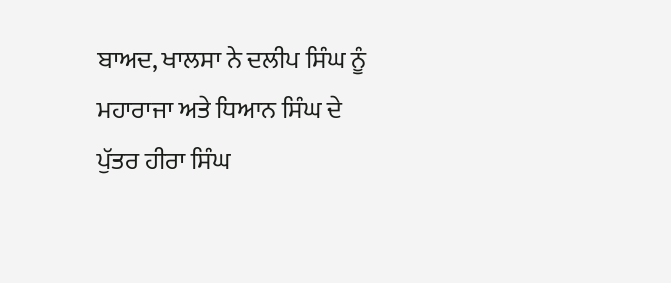ਬਾਅਦ, ਖਾਲਸਾ ਨੇ ਦਲੀਪ ਸਿੰਘ ਨੂੰ ਮਹਾਰਾਜਾ ਅਤੇ ਧਿਆਨ ਸਿੰਘ ਦੇ ਪੁੱਤਰ ਹੀਰਾ ਸਿੰਘ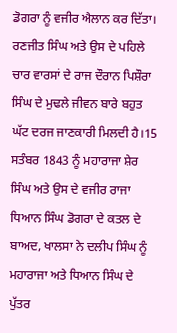ਡੋਗਰਾ ਨੂੰ ਵਜੀਰ ਐਲਾਨ ਕਰ ਦਿੱਤਾ।
ਰਣਜੀਤ ਸਿੰਘ ਅਤੇ ਉਸ ਦੇ ਪਹਿਲੇ ਚਾਰ ਵਾਰਸਾਂ ਦੇ ਰਾਜ ਦੌਰਾਨ ਪਿਸ਼ੌਰਾ ਸਿੰਘ ਦੇ ਮੁਢਲੇ ਜੀਵਨ ਬਾਰੇ ਬਹੁਤ ਘੱਟ ਦਰਜ ਜਾਣਕਾਰੀ ਮਿਲਦੀ ਹੈ।15 ਸਤੰਬਰ 1843 ਨੂੰ ਮਹਾਰਾਜਾ ਸ਼ੇਰ ਸਿੰਘ ਅਤੇ ਉਸ ਦੇ ਵਜੀਰ ਰਾਜਾ ਧਿਆਨ ਸਿੰਘ ਡੋਗਰਾ ਦੇ ਕਤਲ ਦੇ ਬਾਅਦ, ਖਾਲਸਾ ਨੇ ਦਲੀਪ ਸਿੰਘ ਨੂੰ ਮਹਾਰਾਜਾ ਅਤੇ ਧਿਆਨ ਸਿੰਘ ਦੇ ਪੁੱਤਰ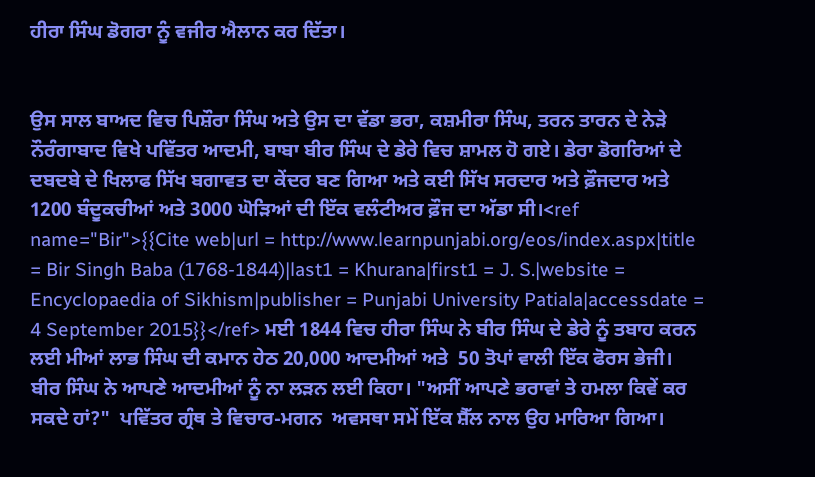ਹੀਰਾ ਸਿੰਘ ਡੋਗਰਾ ਨੂੰ ਵਜੀਰ ਐਲਾਨ ਕਰ ਦਿੱਤਾ।


ਉਸ ਸਾਲ ਬਾਅਦ ਵਿਚ ਪਿਸ਼ੌਰਾ ਸਿੰਘ ਅਤੇ ਉਸ ਦਾ ਵੱਡਾ ਭਰਾ, ਕਸ਼ਮੀਰਾ ਸਿੰਘ, ਤਰਨ ਤਾਰਨ ਦੇ ਨੇੜੇ ਨੌਰੰਗਾਬਾਦ ਵਿਖੇ ਪਵਿੱਤਰ ਆਦਮੀ, ਬਾਬਾ ਬੀਰ ਸਿੰਘ ਦੇ ਡੇਰੇ ਵਿਚ ਸ਼ਾਮਲ ਹੋ ਗਏ। ਡੇਰਾ ਡੋਗਰਿਆਂ ਦੇ ਦਬਦਬੇ ਦੇ ਖਿਲਾਫ ਸਿੱਖ ਬਗਾਵਤ ਦਾ ਕੇਂਦਰ ਬਣ ਗਿਆ ਅਤੇ ਕਈ ਸਿੱਖ ਸਰਦਾਰ ਅਤੇ ਫ਼ੌਜਦਾਰ ਅਤੇ 1200 ਬੰਦੂਕਚੀਆਂ ਅਤੇ 3000 ਘੋੜਿਆਂ ਦੀ ਇੱਕ ਵਲੰਟੀਅਰ ਫ਼ੌਜ ਦਾ ਅੱਡਾ ਸੀ।<ref name="Bir">{{Cite web|url = http://www.learnpunjabi.org/eos/index.aspx|title = Bir Singh Baba (1768-1844)|last1 = Khurana|first1 = J. S.|website = Encyclopaedia of Sikhism|publisher = Punjabi University Patiala|accessdate = 4 September 2015}}</ref> ਮਈ 1844 ਵਿਚ ਹੀਰਾ ਸਿੰਘ ਨੇ ਬੀਰ ਸਿੰਘ ਦੇ ਡੇਰੇ ਨੂੰ ਤਬਾਹ ਕਰਨ ਲਈ ਮੀਆਂ ਲਾਭ ਸਿੰਘ ਦੀ ਕਮਾਨ ਹੇਠ 20,000 ਆਦਮੀਆਂ ਅਤੇ  50 ਤੋਪਾਂ ਵਾਲੀ ਇੱਕ ਫੋਰਸ ਭੇਜੀ। ਬੀਰ ਸਿੰਘ ਨੇ ਆਪਣੇ ਆਦਮੀਆਂ ਨੂੰ ਨਾ ਲੜਨ ਲਈ ਕਿਹਾ। "ਅਸੀਂ ਆਪਣੇ ਭਰਾਵਾਂ ਤੇ ਹਮਲਾ ਕਿਵੇਂ ਕਰ ਸਕਦੇ ਹਾਂ?"  ਪਵਿੱਤਰ ਗ੍ਰੰਥ ਤੇ ਵਿਚਾਰ-ਮਗਨ  ਅਵਸਥਾ ਸਮੇਂ ਇੱਕ ਸ਼ੈੱਲ ਨਾਲ ਉਹ ਮਾਰਿਆ ਗਿਆ।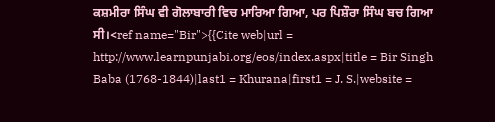ਕਸ਼ਮੀਰਾ ਸਿੰਘ ਵੀ ਗੋਲਾਬਾਰੀ ਵਿਚ ਮਾਰਿਆ ਗਿਆ, ਪਰ ਪਿਸ਼ੌਰਾ ਸਿੰਘ ਬਚ ਗਿਆ ਸੀ।<ref name="Bir">{{Cite web|url = http://www.learnpunjabi.org/eos/index.aspx|title = Bir Singh Baba (1768-1844)|last1 = Khurana|first1 = J. S.|website =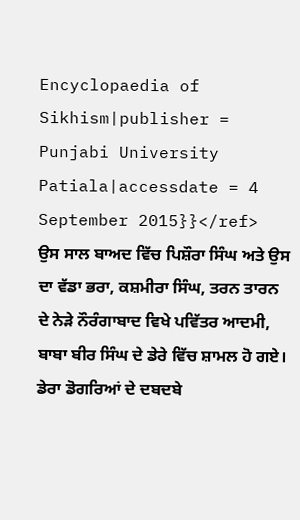Encyclopaedia of Sikhism|publisher = Punjabi University Patiala|accessdate = 4 September 2015}}</ref>
ਉਸ ਸਾਲ ਬਾਅਦ ਵਿੱਚ ਪਿਸ਼ੌਰਾ ਸਿੰਘ ਅਤੇ ਉਸ ਦਾ ਵੱਡਾ ਭਰਾ, ਕਸ਼ਮੀਰਾ ਸਿੰਘ, ਤਰਨ ਤਾਰਨ ਦੇ ਨੇੜੇ ਨੌਰੰਗਾਬਾਦ ਵਿਖੇ ਪਵਿੱਤਰ ਆਦਮੀ, ਬਾਬਾ ਬੀਰ ਸਿੰਘ ਦੇ ਡੇਰੇ ਵਿੱਚ ਸ਼ਾਮਲ ਹੋ ਗਏ। ਡੇਰਾ ਡੋਗਰਿਆਂ ਦੇ ਦਬਦਬੇ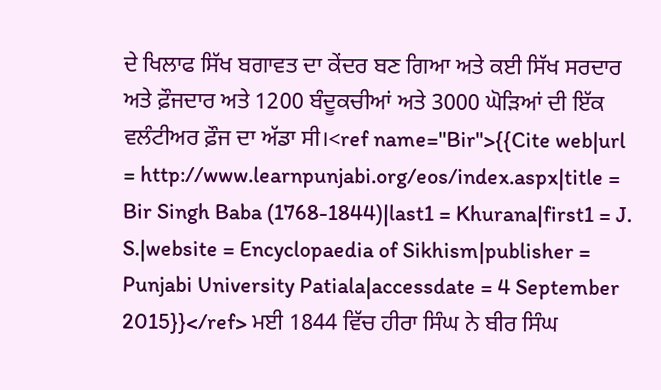ਦੇ ਖਿਲਾਫ ਸਿੱਖ ਬਗਾਵਤ ਦਾ ਕੇਂਦਰ ਬਣ ਗਿਆ ਅਤੇ ਕਈ ਸਿੱਖ ਸਰਦਾਰ ਅਤੇ ਫ਼ੌਜਦਾਰ ਅਤੇ 1200 ਬੰਦੂਕਚੀਆਂ ਅਤੇ 3000 ਘੋੜਿਆਂ ਦੀ ਇੱਕ ਵਲੰਟੀਅਰ ਫ਼ੌਜ ਦਾ ਅੱਡਾ ਸੀ।<ref name="Bir">{{Cite web|url = http://www.learnpunjabi.org/eos/index.aspx|title = Bir Singh Baba (1768-1844)|last1 = Khurana|first1 = J. S.|website = Encyclopaedia of Sikhism|publisher = Punjabi University Patiala|accessdate = 4 September 2015}}</ref> ਮਈ 1844 ਵਿੱਚ ਹੀਰਾ ਸਿੰਘ ਨੇ ਬੀਰ ਸਿੰਘ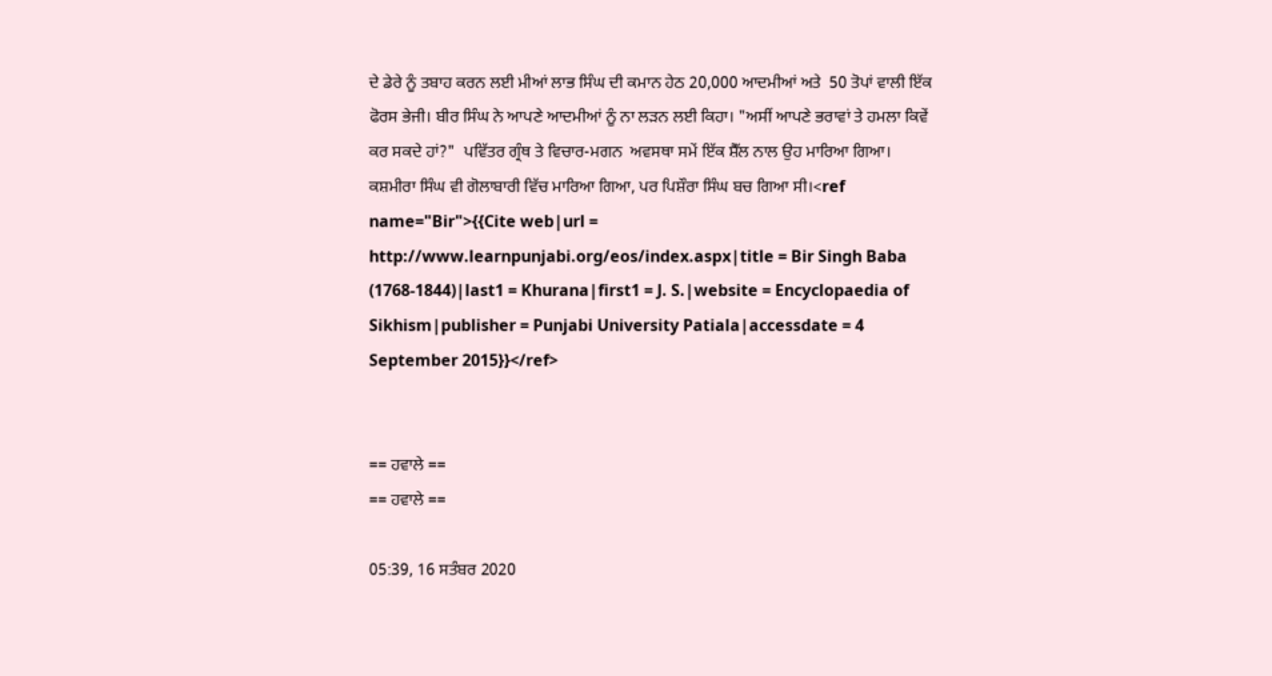ਦੇ ਡੇਰੇ ਨੂੰ ਤਬਾਹ ਕਰਨ ਲਈ ਮੀਆਂ ਲਾਭ ਸਿੰਘ ਦੀ ਕਮਾਨ ਹੇਠ 20,000 ਆਦਮੀਆਂ ਅਤੇ  50 ਤੋਪਾਂ ਵਾਲੀ ਇੱਕ ਫੋਰਸ ਭੇਜੀ। ਬੀਰ ਸਿੰਘ ਨੇ ਆਪਣੇ ਆਦਮੀਆਂ ਨੂੰ ਨਾ ਲੜਨ ਲਈ ਕਿਹਾ। "ਅਸੀਂ ਆਪਣੇ ਭਰਾਵਾਂ ਤੇ ਹਮਲਾ ਕਿਵੇਂ ਕਰ ਸਕਦੇ ਹਾਂ?"  ਪਵਿੱਤਰ ਗ੍ਰੰਥ ਤੇ ਵਿਚਾਰ-ਮਗਨ  ਅਵਸਥਾ ਸਮੇਂ ਇੱਕ ਸ਼ੈੱਲ ਨਾਲ ਉਹ ਮਾਰਿਆ ਗਿਆ। ਕਸ਼ਮੀਰਾ ਸਿੰਘ ਵੀ ਗੋਲਾਬਾਰੀ ਵਿੱਚ ਮਾਰਿਆ ਗਿਆ, ਪਰ ਪਿਸ਼ੌਰਾ ਸਿੰਘ ਬਚ ਗਿਆ ਸੀ।<ref name="Bir">{{Cite web|url = http://www.learnpunjabi.org/eos/index.aspx|title = Bir Singh Baba (1768-1844)|last1 = Khurana|first1 = J. S.|website = Encyclopaedia of Sikhism|publisher = Punjabi University Patiala|accessdate = 4 September 2015}}</ref>


== ਹਵਾਲੇ ==
== ਹਵਾਲੇ ==

05:39, 16 ਸਤੰਬਰ 2020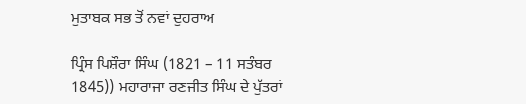ਮੁਤਾਬਕ ਸਭ ਤੋਂ ਨਵਾਂ ਦੁਹਰਾਅ

ਪ੍ਰਿੰਸ ਪਿਸ਼ੌਰਾ ਸਿੰਘ (1821 – 11 ਸਤੰਬਰ 1845)) ਮਹਾਰਾਜਾ ਰਣਜੀਤ ਸਿੰਘ ਦੇ ਪੁੱਤਰਾਂ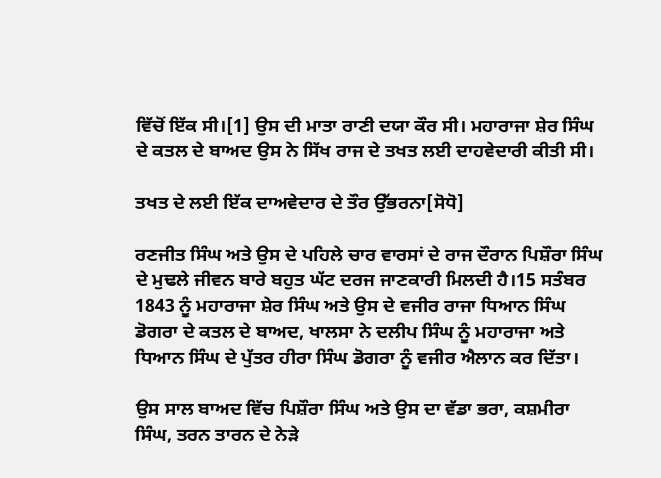ਵਿੱਚੋਂ ਇੱਕ ਸੀ।[1] ਉਸ ਦੀ ਮਾਤਾ ਰਾਣੀ ਦਯਾ ਕੌਰ ਸੀ। ਮਹਾਰਾਜਾ ਸ਼ੇਰ ਸਿੰਘ ਦੇ ਕਤਲ ਦੇ ਬਾਅਦ ਉਸ ਨੇ ਸਿੱਖ ਰਾਜ ਦੇ ਤਖਤ ਲਈ ਦਾਹਵੇਦਾਰੀ ਕੀਤੀ ਸੀ।

ਤਖਤ ਦੇ ਲਈ ਇੱਕ ਦਾਅਵੇਦਾਰ ਦੇ ਤੌਰ ਉੱਭਰਨਾ[ਸੋਧੋ]

ਰਣਜੀਤ ਸਿੰਘ ਅਤੇ ਉਸ ਦੇ ਪਹਿਲੇ ਚਾਰ ਵਾਰਸਾਂ ਦੇ ਰਾਜ ਦੌਰਾਨ ਪਿਸ਼ੌਰਾ ਸਿੰਘ ਦੇ ਮੁਢਲੇ ਜੀਵਨ ਬਾਰੇ ਬਹੁਤ ਘੱਟ ਦਰਜ ਜਾਣਕਾਰੀ ਮਿਲਦੀ ਹੈ।15 ਸਤੰਬਰ 1843 ਨੂੰ ਮਹਾਰਾਜਾ ਸ਼ੇਰ ਸਿੰਘ ਅਤੇ ਉਸ ਦੇ ਵਜੀਰ ਰਾਜਾ ਧਿਆਨ ਸਿੰਘ ਡੋਗਰਾ ਦੇ ਕਤਲ ਦੇ ਬਾਅਦ, ਖਾਲਸਾ ਨੇ ਦਲੀਪ ਸਿੰਘ ਨੂੰ ਮਹਾਰਾਜਾ ਅਤੇ ਧਿਆਨ ਸਿੰਘ ਦੇ ਪੁੱਤਰ ਹੀਰਾ ਸਿੰਘ ਡੋਗਰਾ ਨੂੰ ਵਜੀਰ ਐਲਾਨ ਕਰ ਦਿੱਤਾ।

ਉਸ ਸਾਲ ਬਾਅਦ ਵਿੱਚ ਪਿਸ਼ੌਰਾ ਸਿੰਘ ਅਤੇ ਉਸ ਦਾ ਵੱਡਾ ਭਰਾ, ਕਸ਼ਮੀਰਾ ਸਿੰਘ, ਤਰਨ ਤਾਰਨ ਦੇ ਨੇੜੇ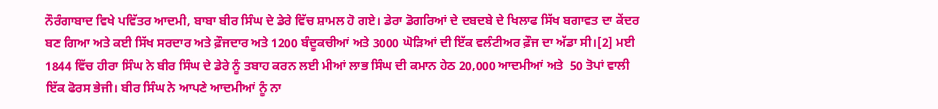ਨੌਰੰਗਾਬਾਦ ਵਿਖੇ ਪਵਿੱਤਰ ਆਦਮੀ, ਬਾਬਾ ਬੀਰ ਸਿੰਘ ਦੇ ਡੇਰੇ ਵਿੱਚ ਸ਼ਾਮਲ ਹੋ ਗਏ। ਡੇਰਾ ਡੋਗਰਿਆਂ ਦੇ ਦਬਦਬੇ ਦੇ ਖਿਲਾਫ ਸਿੱਖ ਬਗਾਵਤ ਦਾ ਕੇਂਦਰ ਬਣ ਗਿਆ ਅਤੇ ਕਈ ਸਿੱਖ ਸਰਦਾਰ ਅਤੇ ਫ਼ੌਜਦਾਰ ਅਤੇ 1200 ਬੰਦੂਕਚੀਆਂ ਅਤੇ 3000 ਘੋੜਿਆਂ ਦੀ ਇੱਕ ਵਲੰਟੀਅਰ ਫ਼ੌਜ ਦਾ ਅੱਡਾ ਸੀ।[2] ਮਈ 1844 ਵਿੱਚ ਹੀਰਾ ਸਿੰਘ ਨੇ ਬੀਰ ਸਿੰਘ ਦੇ ਡੇਰੇ ਨੂੰ ਤਬਾਹ ਕਰਨ ਲਈ ਮੀਆਂ ਲਾਭ ਸਿੰਘ ਦੀ ਕਮਾਨ ਹੇਠ 20,000 ਆਦਮੀਆਂ ਅਤੇ  50 ਤੋਪਾਂ ਵਾਲੀ ਇੱਕ ਫੋਰਸ ਭੇਜੀ। ਬੀਰ ਸਿੰਘ ਨੇ ਆਪਣੇ ਆਦਮੀਆਂ ਨੂੰ ਨਾ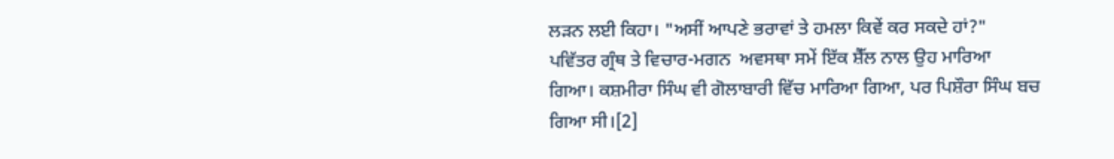ਲੜਨ ਲਈ ਕਿਹਾ। "ਅਸੀਂ ਆਪਣੇ ਭਰਾਵਾਂ ਤੇ ਹਮਲਾ ਕਿਵੇਂ ਕਰ ਸਕਦੇ ਹਾਂ?"  ਪਵਿੱਤਰ ਗ੍ਰੰਥ ਤੇ ਵਿਚਾਰ-ਮਗਨ  ਅਵਸਥਾ ਸਮੇਂ ਇੱਕ ਸ਼ੈੱਲ ਨਾਲ ਉਹ ਮਾਰਿਆ ਗਿਆ। ਕਸ਼ਮੀਰਾ ਸਿੰਘ ਵੀ ਗੋਲਾਬਾਰੀ ਵਿੱਚ ਮਾਰਿਆ ਗਿਆ, ਪਰ ਪਿਸ਼ੌਰਾ ਸਿੰਘ ਬਚ ਗਿਆ ਸੀ।[2]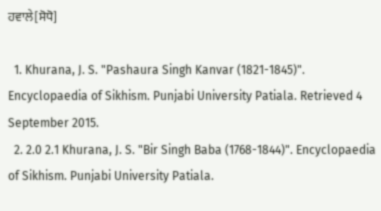ਹਵਾਲੇ[ਸੋਧੋ]

  1. Khurana, J. S. "Pashaura Singh Kanvar (1821-1845)". Encyclopaedia of Sikhism. Punjabi University Patiala. Retrieved 4 September 2015.
  2. 2.0 2.1 Khurana, J. S. "Bir Singh Baba (1768-1844)". Encyclopaedia of Sikhism. Punjabi University Patiala.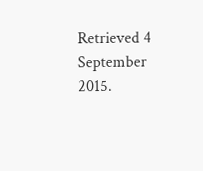Retrieved 4 September 2015.